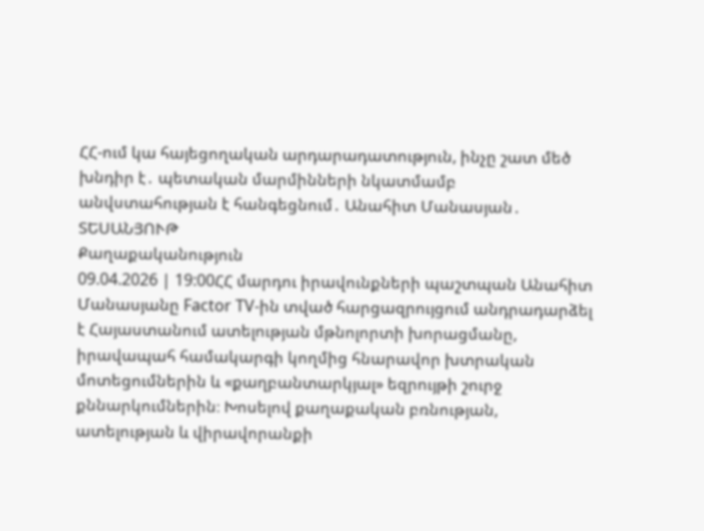ՀՀ-ում կա հայեցողական արդարադատություն, ինչը շատ մեծ խնդիր է․ պետական մարմինների նկատմամբ անվստահության է հանգեցնում․ Անահիտ Մանասյան․ ՏԵՍԱՆՅՈՒԹ
Քաղաքականություն
09.04.2026 | 19:00ՀՀ մարդու իրավունքների պաշտպան Անահիտ Մանասյանը Factor TV-ին տված հարցազրույցում անդրադարձել է Հայաստանում ատելության մթնոլորտի խորացմանը, իրավապահ համակարգի կողմից հնարավոր խտրական մոտեցումներին և «քաղբանտարկյալ» եզրույթի շուրջ քննարկումներին։ Խոսելով քաղաքական բռնության, ատելության և վիրավորանքի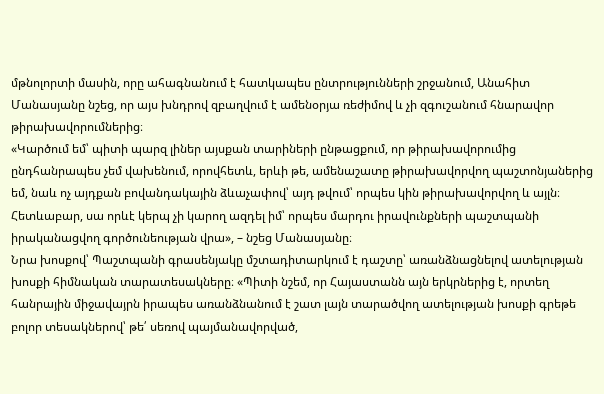մթնոլորտի մասին, որը ահագնանում է հատկապես ընտրությունների շրջանում, Անահիտ Մանասյանը նշեց, որ այս խնդրով զբաղվում է ամենօրյա ռեժիմով և չի զգուշանում հնարավոր թիրախավորումներից։
«Կարծում եմ՝ պիտի պարզ լիներ այսքան տարիների ընթացքում, որ թիրախավորումից ընդհանրապես չեմ վախենում, որովհետև, երևի թե, ամենաշատը թիրախավորվող պաշտոնյաներից եմ, նաև ոչ այդքան բովանդակային ձևաչափով՝ այդ թվում՝ որպես կին թիրախավորվող և այլն։ Հետևաբար, սա որևէ կերպ չի կարող ազդել իմ՝ որպես մարդու իրավունքների պաշտպանի իրականացվող գործունեության վրա», – նշեց Մանասյանը։
Նրա խոսքով՝ Պաշտպանի գրասենյակը մշտադիտարկում է դաշտը՝ առանձնացնելով ատելության խոսքի հիմնական տարատեսակները։ «Պիտի նշեմ, որ Հայաստանն այն երկրներից է, որտեղ հանրային միջավայրն իրապես առանձնանում է շատ լայն տարածվող ատելության խոսքի գրեթե բոլոր տեսակներով՝ թե՛ սեռով պայմանավորված,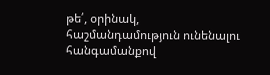թե՛, օրինակ, հաշմանդամություն ունենալու հանգամանքով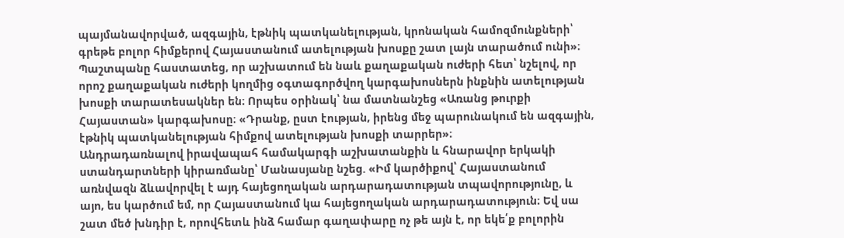պայմանավորված, ազգային, էթնիկ պատկանելության, կրոնական համոզմունքների՝ գրեթե բոլոր հիմքերով Հայաստանում ատելության խոսքը շատ լայն տարածում ունի»։
Պաշտպանը հաստատեց, որ աշխատում են նաև քաղաքական ուժերի հետ՝ նշելով, որ որոշ քաղաքական ուժերի կողմից օգտագործվող կարգախոսներն ինքնին ատելության խոսքի տարատեսակներ են։ Որպես օրինակ՝ նա մատնանշեց «Առանց թուրքի Հայաստան» կարգախոսը։ «Դրանք, ըստ էության, իրենց մեջ պարունակում են ազգային, էթնիկ պատկանելության հիմքով ատելության խոսքի տարրեր»։
Անդրադառնալով իրավապահ համակարգի աշխատանքին և հնարավոր երկակի ստանդարտների կիրառմանը՝ Մանասյանը նշեց. «Իմ կարծիքով՝ Հայաստանում առնվազն ձևավորվել է այդ հայեցողական արդարադատության տպավորությունը, և այո, ես կարծում եմ, որ Հայաստանում կա հայեցողական արդարադատություն։ Եվ սա շատ մեծ խնդիր է, որովհետև ինձ համար գաղափարը ոչ թե այն է, որ եկե՛ք բոլորին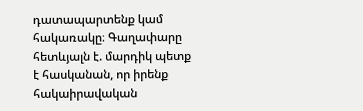դատապարտենք կամ հակառակը։ Գաղափարը հետևյալն է. մարդիկ պետք է հասկանան, որ իրենք հակաիրավական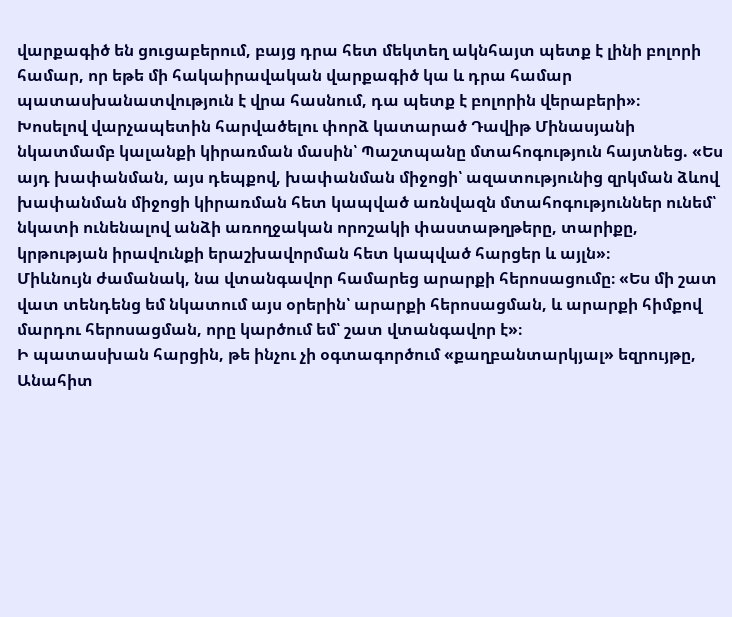վարքագիծ են ցուցաբերում, բայց դրա հետ մեկտեղ ակնհայտ պետք է լինի բոլորի համար, որ եթե մի հակաիրավական վարքագիծ կա և դրա համար պատասխանատվություն է վրա հասնում, դա պետք է բոլորին վերաբերի»։
Խոսելով վարչապետին հարվածելու փորձ կատարած Դավիթ Մինասյանի նկատմամբ կալանքի կիրառման մասին՝ Պաշտպանը մտահոգություն հայտնեց. «Ես այդ խափանման, այս դեպքով, խափանման միջոցի՝ ազատությունից զրկման ձևով խափանման միջոցի կիրառման հետ կապված առնվազն մտահոգություններ ունեմ՝ նկատի ունենալով անձի առողջական որոշակի փաստաթղթերը, տարիքը, կրթության իրավունքի երաշխավորման հետ կապված հարցեր և այլն»։
Միևնույն ժամանակ, նա վտանգավոր համարեց արարքի հերոսացումը։ «Ես մի շատ վատ տենդենց եմ նկատում այս օրերին՝ արարքի հերոսացման, և արարքի հիմքով մարդու հերոսացման, որը կարծում եմ՝ շատ վտանգավոր է»։
Ի պատասխան հարցին, թե ինչու չի օգտագործում «քաղբանտարկյալ» եզրույթը, Անահիտ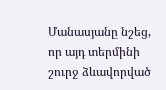Մանասյանը նշեց, որ այդ տերմինի շուրջ ձևավորված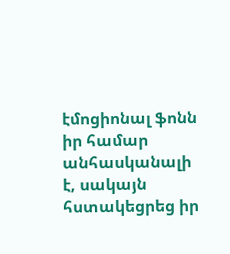էմոցիոնալ ֆոնն իր համար անհասկանալի է, սակայն հստակեցրեց իր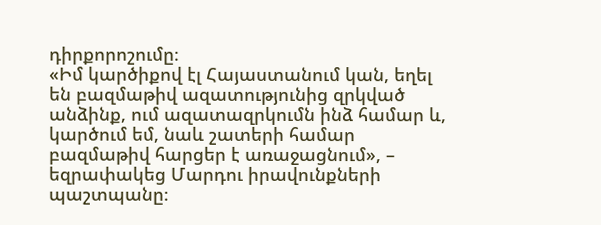դիրքորոշումը։
«Իմ կարծիքով էլ Հայաստանում կան, եղել են բազմաթիվ ազատությունից զրկված անձինք, ում ազատազրկումն ինձ համար և, կարծում եմ, նաև շատերի համար բազմաթիվ հարցեր է առաջացնում», – եզրափակեց Մարդու իրավունքների պաշտպանը։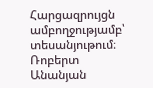Հարցազրույցն ամբողջությամբ՝ տեսանյութում։
Ռոբերտ Անանյան